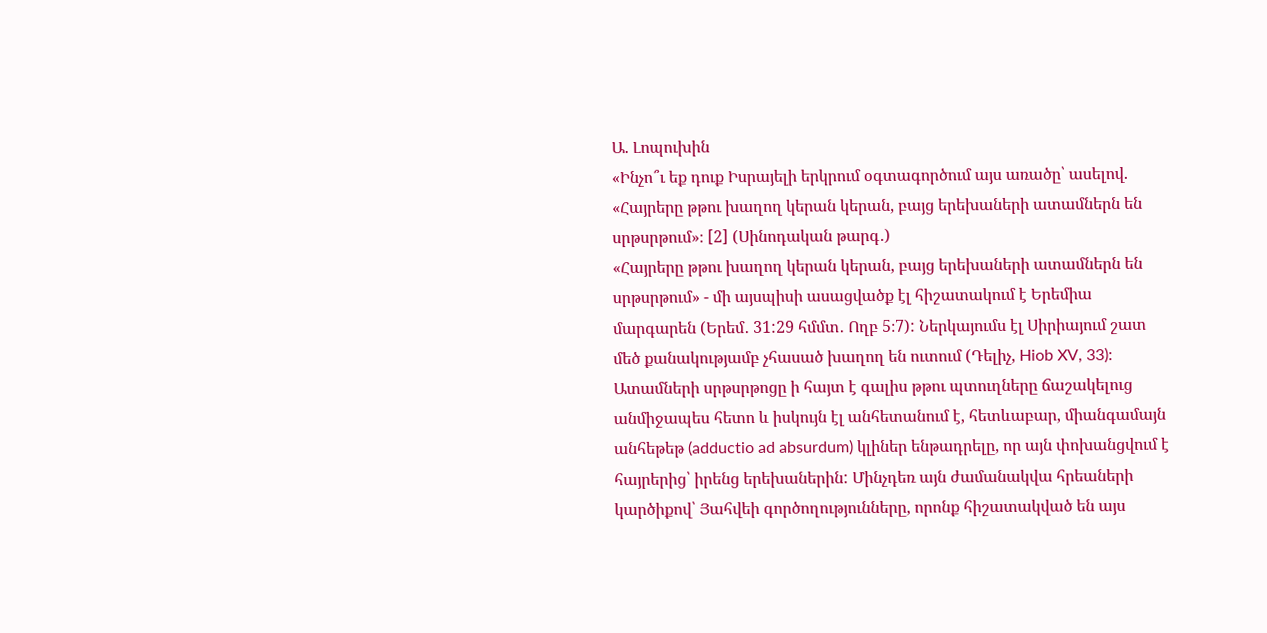Ա. Լոպուխին
«Ինչո՞ւ եք դուք Իսրայելի երկրում օգտագործում այս առածը՝ ասելով. «Հայրերը թթու խաղող կերան կերան, բայց երեխաների ատամներն են սրթսրթում»։ [2] (Սինոդական թարգ․)
«Հայրերը թթու խաղող կերան կերան, բայց երեխաների ատամներն են սրթսրթում» - մի այսպիսի ասացվածք էլ հիշատակում է Երեմիա մարգարեն (Երեմ․ 31:29 հմմտ․ Ողբ 5։7): Ներկայումս էլ Սիրիայում շատ մեծ քանակությամբ չհասած խաղող են ուտում (Դելիչ, Hiob XV, 33): Ատամների սրթսրթոցը ի հայտ է գալիս թթու պտուղները ճաշակելուց անմիջապես հետո և իսկույն էլ անհետանում է, հետևաբար, միանգամայն անհեթեթ (adductio ad absurdum) կլիներ ենթադրելը, որ այն փոխանցվում է հայրերից՝ իրենց երեխաներին: Մինչդեռ այն ժամանակվա հրեաների կարծիքով՝ Յահվեի գործողությունները, որոնք հիշատակված են այս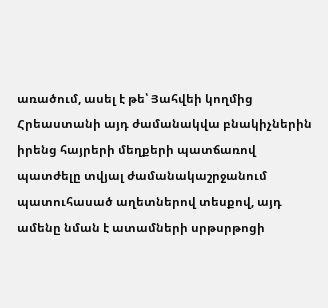առածում, ասել է թե՝ Յահվեի կողմից Հրեաստանի այդ ժամանակվա բնակիչներին իրենց հայրերի մեղքերի պատճառով պատժելը տվյալ ժամանակաշրջանում պատուհասած աղետներով տեսքով, այդ ամենը նման է ատամների սրթսրթոցի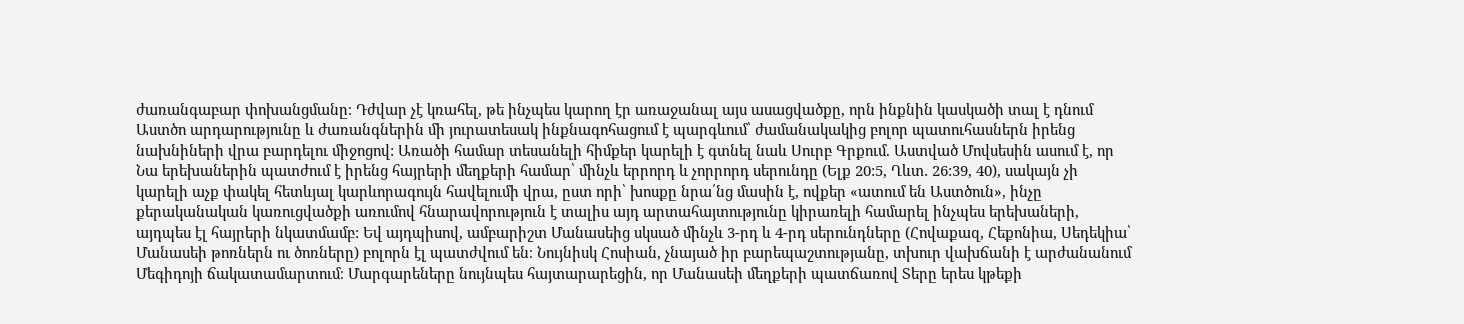ժառանգաբար փոխանցմանը։ Դժվար չէ կռահել, թե ինչպես կարող էր առաջանալ այս ասացվածքը, որն ինքնին կասկածի տալ է դնում Աստծո արդարությունը և ժառանգներին մի յուրատեսակ ինքնագոհացում է պարգևում՝ ժամանակակից բոլոր պատուհասներն իրենց նախնիների վրա բարդելու միջոցով: Առածի համար տեսանելի հիմքեր կարելի է գտնել նաև Սուրբ Գրքում. Աստված Մովսեսին ասում է, որ Նա երեխաներին պատժում է իրենց հայրերի մեղքերի համար՝ մինչև երրորդ և չորրորդ սերունդը (Ելք 20:5, Ղևտ․ 26:39, 40), սակայն չի կարելի աչք փակել հետևյալ կարևորագույն հավելումի վրա, ըստ որի՝ խոսքը նրա՛նց մասին է, ովքեր «ատում են Աստծուն», ինչը քերականական կառուցվածքի առումով հնարավորություն է տալիս այդ արտահայտությունը կիրառելի համարել ինչպես երեխաների, այդպես էլ հայրերի նկատմամբ: Եվ այդպիսով, ամբարիշտ Մանասեից սկսած մինչև 3-րդ և 4-րդ սերունդները (Հովաքազ, Հեքոնիա, Սեդեկիա՝ Մանասեի թոռներն ու ծոռները) բոլորն էլ պատժվում են։ Նույնիսկ Հոսիան, չնայած իր բարեպաշտությանը, տխուր վախճանի է արժանանում Մեգիդոյի ճակատամարտում։ Մարգարեները նույնպես հայտարարեցին, որ Մանասեի մեղքերի պատճառով Տերը երես կթեքի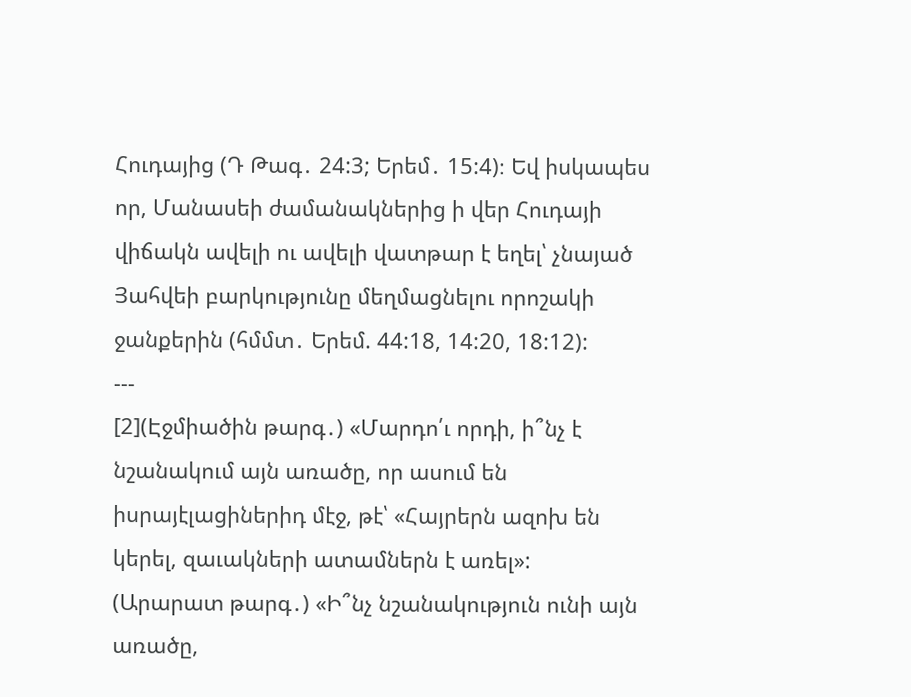Հուդայից (Դ Թագ․ 24:3; Երեմ․ 15:4)։ Եվ իսկապես որ, Մանասեի ժամանակներից ի վեր Հուդայի վիճակն ավելի ու ավելի վատթար է եղել՝ չնայած Յահվեի բարկությունը մեղմացնելու որոշակի ջանքերին (հմմտ․ Երեմ. 44:18, 14:20, 18:12):
---
[2](Էջմիածին թարգ․) «Մարդո՛ւ որդի, ի՞նչ է նշանակում այն առածը, որ ասում են իսրայէլացիներիդ մէջ, թէ՝ «Հայրերն ազոխ են կերել, զաւակների ատամներն է առել»:
(Արարատ թարգ․) «Ի՞նչ նշանակություն ունի այն առածը,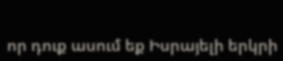որ դուք ասում եք Իսրայելի երկրի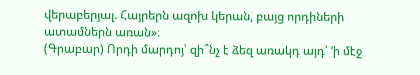վերաբերյալ. Հայրերն ազոխ կերան, բայց որդիների ատամներն առան»։
(Գրաբար) Որդի մարդոյ՝ զի՞նչ է ձեզ առակդ այդ՝ ‘ի մէջ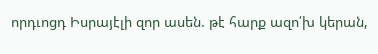որդւոցդ Իսրայէլի զոր ասեն. թէ հարք ազո՛խ կերան,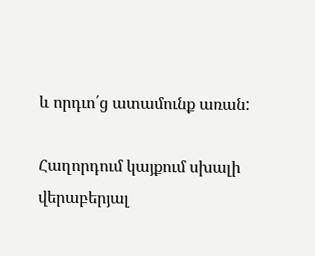և որդւո՛ց ատամունք առան:

Հաղորդում կայքում սխալի վերաբերյալ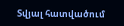Տվյալ հատվածում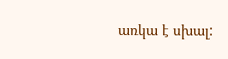առկա է սխալ: